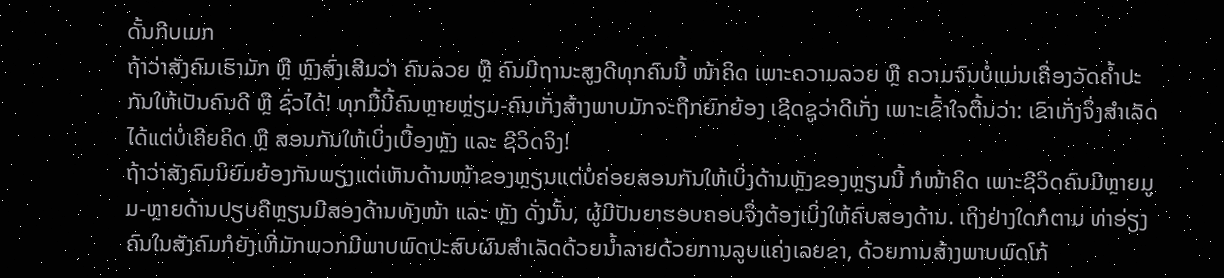ດັ້ນກີບເມກ
ຖ້າວ່າສັງຄົມເຮົາມັກ ຫຼື ຫຼົງສົ່ງເສີມວ່າ ຄົນລວຍ ຫຼື ຄົນມີຖານະສູງດີທຸກຄົນນີ້ ໜ້າຄິດ ເພາະຄວາມລວຍ ຫຼື ຄວາມຈົນບໍ່ແມ່ນເຄື່ອງວັດຄໍ້າປະກັນໃຫ້ເປັນຄົນດີ ຫຼື ຊົ່ວໄດ້! ທຸກມື້ນີ້ຄົນຫຼາຍຫຼ່ຽມ-ຄົນເກັ່ງສ້າງພາບມັກຈະຖືກຍົກຍ້ອງ ເຊີດຊູວ່າດີເກັ່ງ ເພາະເຂົ້າໃຈຕື້ນວ່າ: ເຂົາເກັ່ງຈຶ່ງສໍາເລັດໄດ້ແຕ່ບໍ່ເຄີຍຄິດ ຫຼື ສອນກັນໃຫ້ເບິ່ງເບື້ອງຫຼັງ ແລະ ຊີວິດຈິງ!
ຖ້າວ່າສັງຄົມນິຍົມຍ້ອງກັນພຽງແຕ່ເຫັນດ້ານໜ້າຂອງຫຼຽນແຕ່ບໍ່ຄ່ອຍສອນກັນໃຫ້ເບິ່ງດ້ານຫຼັງຂອງຫຼຽນນີ້ ກໍໜ້າຄິດ ເພາະຊີວິດຄົນມີຫຼາຍມູມ-ຫຼາຍດ້ານປຽບຄືຫຼຽນມີສອງດ້ານທັງໜ້າ ແລະ ຫຼັງ ດັ່ງນັ້ນ, ຜູ້ມີປັນຍາຮອບຄອບຈຶ່ງຕ້ອງເບິ່ງໃຫ້ຄົບສອງດ້ານ. ເຖິງຢ່າງໃດກໍຕາມ ທ່າອ່ຽງຄົນໃນສັງຄົມກໍຍັງເຫີ່ມັກພວກມີພາບພົດປະສົບຜົນສໍາເລັດດ້ວຍນໍ້າລາຍດ້ວຍການລູບແຄ່ງເລຍຂາ, ດ້ວຍການສ້າງພາບພົດໂກ້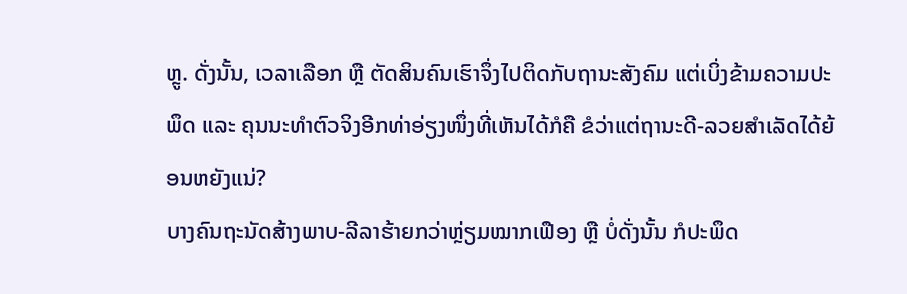ຫຼູ. ດັ່ງນັ້ນ, ເວລາເລືອກ ຫຼື ຕັດສິນຄົນເຮົາຈຶ່ງໄປຕິດກັບຖານະສັງຄົມ ແຕ່ເບິ່ງຂ້າມຄວາມປະພຶດ ແລະ ຄຸນນະທໍາຕົວຈິງອີກທ່າອ່ຽງໜຶ່ງທີ່ເຫັນໄດ້ກໍຄື ຂໍວ່າແຕ່ຖານະດີ-ລວຍສໍາເລັດໄດ້ຍ້ອນຫຍັງແນ່?
ບາງຄົນຖະນັດສ້າງພາບ-ລີລາຮ້າຍກວ່າຫຼ່ຽມໝາກເຟືອງ ຫຼື ບໍ່ດັ່ງນັ້ນ ກໍປະພຶດ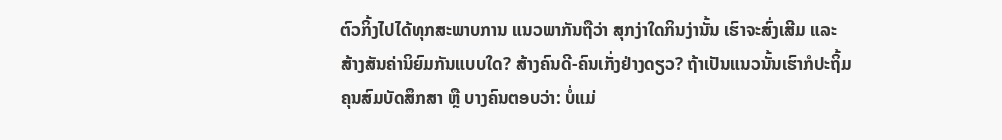ຕົວກິ້ງໄປໄດ້ທຸກສະພາບການ ແນວພາກັນຖືວ່າ ສຸກງ່າໃດກິນງ່ານັ້ນ ເຮົາຈະສົ່ງເສີມ ແລະ ສ້າງສັນຄ່ານິຍົມກັນແບບໃດ? ສ້າງຄົນດີ-ຄົນເກັ່ງຢ່າງດຽວ? ຖ້າເປັນແນວນັ້ນເຮົາກໍປະຖິ້ມຄຸນສົມບັດສຶກສາ ຫຼື ບາງຄົນຕອບວ່າ: ບໍ່ແມ່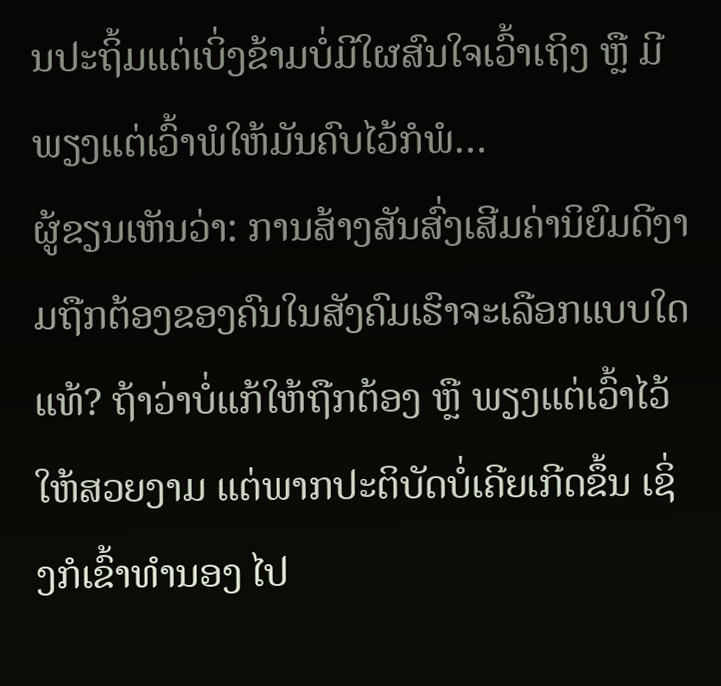ນປະຖິ້ມແຕ່ເບິ່ງຂ້າມບໍ່ມີໃຜສົນໃຈເວົ້າເຖິງ ຫຼື ມີພຽງແຕ່ເວົ້າພໍໃຫ້ມັນຄົບໄວ້ກໍພໍ…
ຜູ້ຂຽນເຫັນວ່າ: ການສ້າງສັນສົ່ງເສີມຄ່ານິຍົມດີງາມຖືກຕ້ອງຂອງຄົນໃນສັງຄົມເຮົາຈະເລືອກແບບໃດແທ້? ຖ້າວ່າບໍ່ແກ້ໃຫ້ຖືກຕ້ອງ ຫຼື ພຽງແຕ່ເວົ້າໄວ້ໃຫ້ສວຍງາມ ແຕ່ພາກປະຕິບັດບໍ່ເຄີຍເກີດຂຶ້ນ ເຊິ່ງກໍເຂົ້າທໍານອງ ໄປ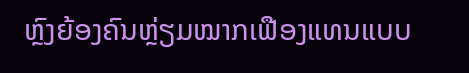ຫຼົງຍ້ອງຄົນຫຼ່ຽມໝາກເຟືອງແທນແບບ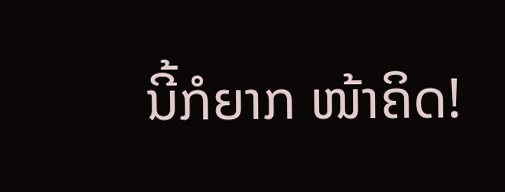ນີ້ກໍຍາກ ໜ້າຄິດ!